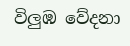විලුඹ වේදනා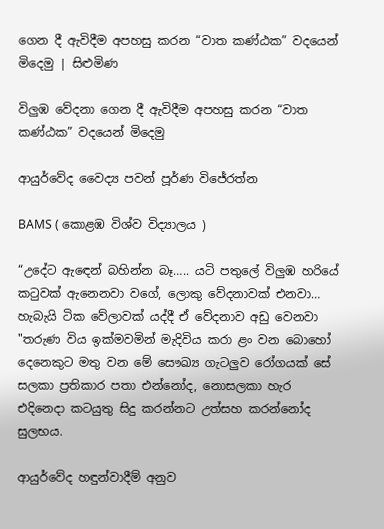ගෙන දී ඇවිදීම අපහසු කරන “වාත කණ්ඨක” වදයෙන් මිදෙමු | සිළුමිණ

විලුඹ වේදනා ගෙන දී ඇවිදීම අපහසු කරන “වාත කණ්ඨක” වදයෙන් මිදෙමු

ආයුර්වේද වෛද්‍ය පවන් පූර්ණ විජේරත්න

BAMS ( කොළඹ විශ්ව විද්‍යාලය )

“උදේට ඇඳෙන් බහින්න බෑ….. යටි පතුලේ විලුඹ හරියේ කටුවක් ඇනෙනවා වගේ, ලොකු වේදනාවක් එනවා… හැබැයි ටික වේලාවක් යද්දී ඒ වේදනාව අඩු වෙනවා "තරුණ විය ඉක්මවමින් මැදිවිය කරා ළං වන බොහෝ දෙනෙකුට මතු වන මේ සෞඛ්‍ය ගැටලුව රෝගයක් සේ සලකා ප්‍රතිකාර පතා එන්නෝද, නොසලකා හැර එදිනෙදා කටයුතු සිදු කරන්නට උත්සහ කරන්නෝද සුලභය.

ආයුර්වේද හඳුන්වාදීම් අනුව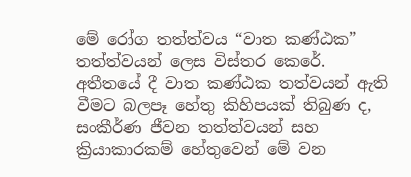මේ රෝග තත්ත්වය “වාත කණ්ඨක” තත්ත්වයන් ලෙස විස්තර කෙරේ. අතීතයේ දී වාත කණ්ඨක තත්වයන් ඇති වීමට බලපෑ හේතු කිහිපයක් තිබුණ ද, සංකීර්ණ ජීවන තත්ත්වයන් සහ ක්‍රියාකාරකම් හේතුවෙන් මේ වන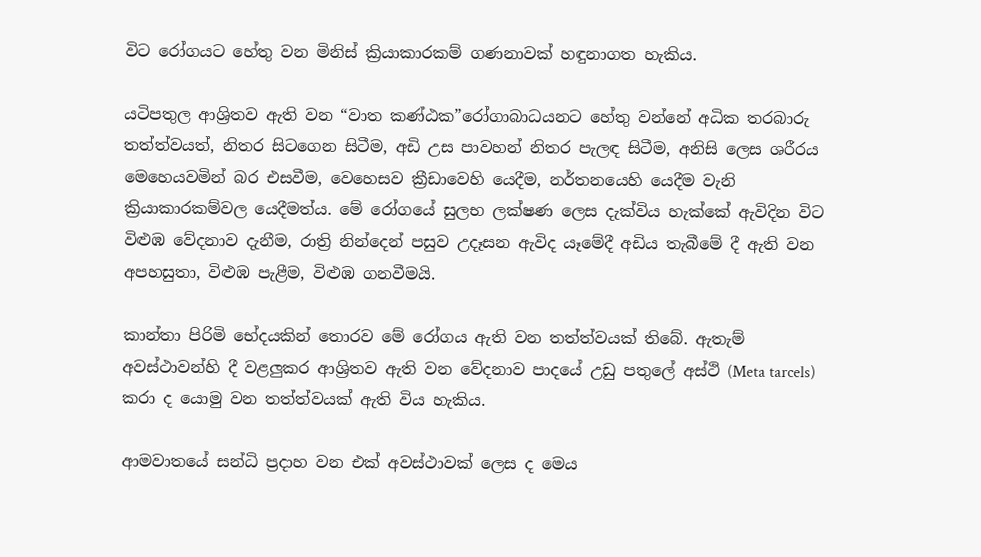විට රෝගයට හේතු වන මිනිස් ක්‍රියාකාරකම් ගණනාවක් හඳුනාගත හැකිය.

යටිපතුල ආශ්‍රිතව ඇති වන “වාත කණ්ඨක”රෝගාබාධයනට හේතු වන්නේ අධික තරබාරු තත්ත්වයත්, නිතර සිටගෙන සිටීම, අඩි උස පාවහන් නිතර පැලඳ සිටීම, අනිසි ලෙස ශරීරය මෙහෙයවමින් බර එසවීම, වෙහෙසව ක්‍රීඩාවෙහි යෙදීම, නර්තනයෙහි යෙදීම වැනි ක්‍රියාකාරකම්වල යෙදීමත්ය. මේ රෝගයේ සුලභ ලක්ෂණ ලෙස දැක්විය හැක්කේ ඇවිදින විට විළුඹ වේදනාව දැනීම, රාත්‍රි නින්දෙන් පසුව උදෑසන ඇවිද යෑමේදී අඩිය තැබීමේ දී ඇති වන අපහසුතා, විළුඹ පැළීම, විළුඹ ගනවීමයි.

කාන්තා පිරිමි භේදයකින් තොරව මේ රෝගය ඇති වන තත්ත්වයක්‌ තිබේ. ඇතැම් අවස්‌ථාවන්හි දී වළලුකර ආශ්‍රිතව ඇති වන වේදනාව පාදයේ උඩු පතුලේ අස්‌ථි (Meta tarcels) කරා ද යොමු වන තත්ත්වයක්‌ ඇති විය හැකිය.

ආමවාතයේ සන්ධි ප්‍රදාහ වන එක් අවස්ථාවක් ලෙස ද මෙය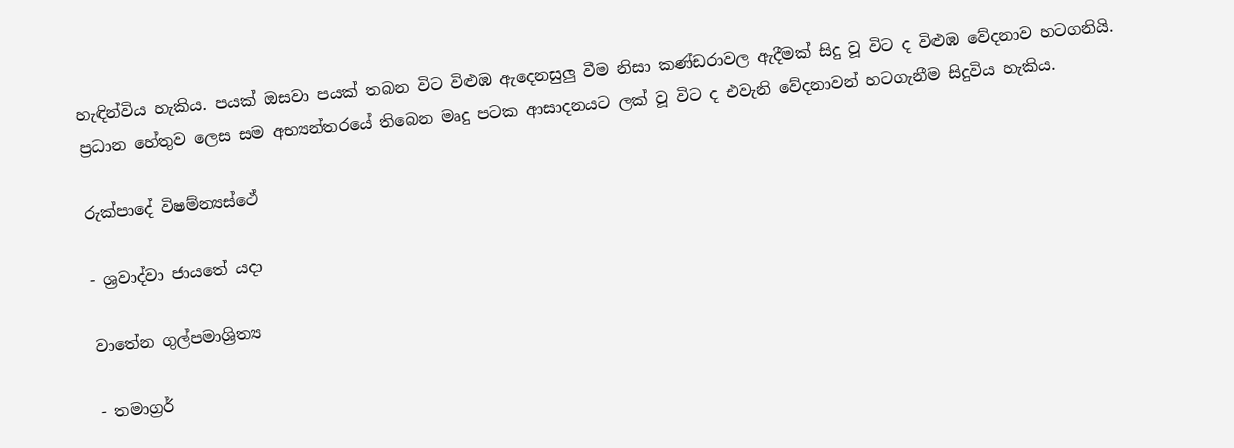හැඳින්විය හැකිය. පයක් ඔසවා පයක් තබන විට විළුඹ ඇදෙනසුලු වීම නිසා කණ්ඩරාවල ඇදීමක් සිදු වූ විට ද විළුඹ වේදනාව හටගනියි. ප්‍රධාන හේතුව ලෙස සම අභ්‍යන්තරයේ තිබෙන මෘදු පටක ආසාදනයට ලක් වූ විට ද එවැනි වේදනාවන් හටගැනීම සිදුවිය හැකිය.

රුක්පාදේ විෂම්න්‍යස්ථේ

- ශ්‍රවාද්වා ජායතේ යදා

වාතේන ගුල්පමාශ්‍රිත්‍ය

- තමාග්‍රර්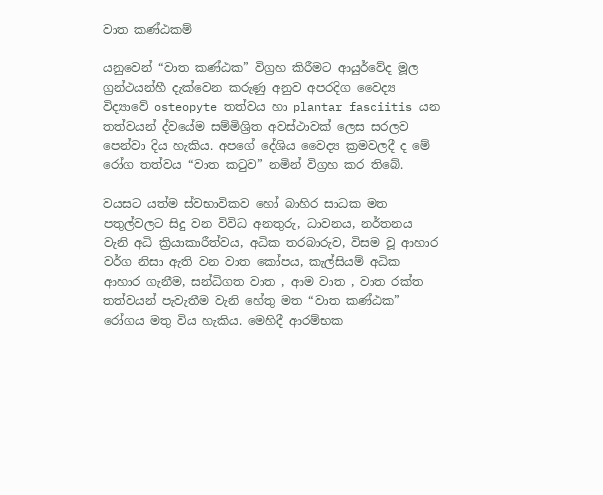වාත කණ්ඨකම්

යනුවෙන් “වාත කණ්ඨක” විග්‍රහ කිරීමට ආයුර්වේද මූල ග්‍රන්ථයන්හී දැක්වෙන කරුණු අනුව අපරදිග වෛද්‍ය විද්‍යාවේ osteopyte තත්වය හා plantar fasciitis යන තත්වයන් ද්වයේම සම්මිශ්‍රිත අවස්ථාවක් ලෙස සරලව පෙන්වා දිය හැකිය. අපගේ දේශිය වෛද්‍ය ක්‍රමවලදී ද මේ රෝග තත්වය “වාත කටුව” නමින් විග්‍රහ කර තිබේ.

වයසට යත්ම ස්වභාවිකව හෝ බාහිර සාධක මත පතුල්වලට සිදු වන විවිධ අනතුරු, ධාවනය, නර්තනය වැනි අධි ක්‍රියාකාරීත්වය, අධික තරබාරුව, විසම වූ ආහාර වර්ග නිසා ඇති වන වාත කෝපය, කැල්සියම් අධික ආහාර ගැනීම, සන්ධිගත වාත , ආම වාත , වාත රක්ත තත්වයන් පැවැතීම වැනි හේතු මත “වාත කණ්ඨක” රෝගය මතු විය හැකිය. මෙහිදී ආරම්භක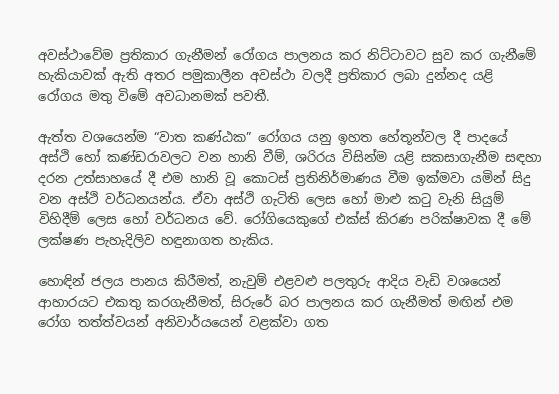අවස්ථාවේම ප්‍රතිකාර ගැනීමන් රෝගය පාලනය කර නිට්ටාවට සුව කර ගැනීමේ හැකියාවක් ඇති අතර පමුකාලීන අවස්ථා වලදී ප්‍රතිකාර ලබා දුන්නද යළි රෝගය මතු විමේ අවධානමක් පවතී.

ඇත්ත වශයෙන්ම “වාත කණ්ඨක” රෝගය යනු ඉහත හේතූන්වල දී පාදයේ අස්ථි හෝ කණ්ඩරාවලට වන හානි වීම්, ශරිරය විසින්ම යළි සකසාගැනීම සඳහා දරන උත්සාහයේ දී එම හානි වූ කොටස් ප්‍රතිනිර්මාණය වීම ඉක්මවා යමින් සිදු වන අස්ථි වර්ධනයන්ය. ඒවා අස්ථි ගැටිති ලෙස හෝ මාළු කටු වැනි සියුම් විහිදීම් ලෙස හෝ වර්ධනය වේ. රෝගියෙකුගේ එක්ස් කිරණ පරික්ෂාවක දී මේ ලක්ෂණ පැහැදිලිව හඳුනාගත හැකිය.

හොඳින් ජලය පානය කිරීමත්, නැවුම් එළවළු පලතුරු ආදිය වැඩි වශයෙන් ආහාරයට එකතු කරගැනීමත්, සිරුරේ බර පාලනය කර ගැනීමත් මඟින් එම රෝග තත්ත්වයන් අනිවාර්යයෙන් වළක්වා ගත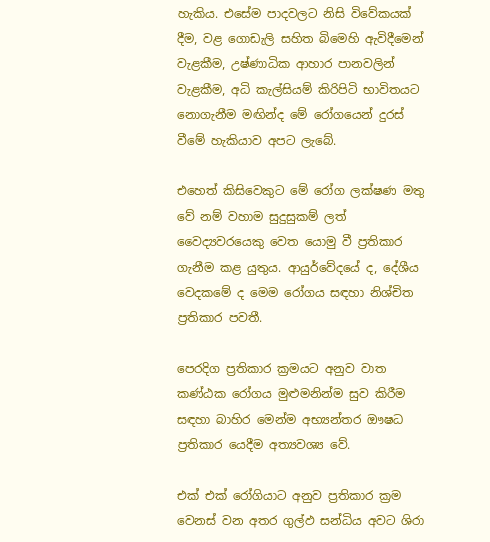හැකිය. එසේම පාදවලට නිසි විවේකයක් දීම, වළ ගොඩැලි සහිත බිමෙහි ඇවිදීමෙන් වැළකීම, උෂ්ණාධික ආහාර පානවලින් වැළකීම, අධි කැල්සියම් කිරිපිටි භාවිතයට නොගැනීම මඟින්ද මේ රෝගයෙන් දුරස් වීමේ හැකියාව අපට ලැබේ.

එහෙත් කිසිවෙකුට මේ රෝග ලක්ෂණ මතු වේ නම් වහාම සුදුසුකම් ලත් වෛද්‍යවරයෙකු වෙත යොමු වී ප්‍රතිකාර ගැනීම කළ යුතුය. ආයුර්වේදයේ ද, දේශීය වෙදකමේ ද මෙම රෝගය සඳහා නිශ්චිත ප්‍රතිකාර පවතී.

පෙරදිග ප්‍රතිකාර ක්‍රමයට අනුව වාත කණ්ඨක රෝගය මුළුමනින්ම සුව කිරීම සඳහා බාහිර මෙන්ම අභ්‍යන්තර ඖෂධ ප්‍රතිකාර යෙදීම අත්‍යවශ්‍ය වේ.

එක් එක් රෝගියාට අනුව ප්‍රතිකාර ක්‍රම වෙනස් වන අතර ගුල්ඵ සන්ධිය අවට ශිරා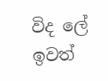විද ලේ ඉවත්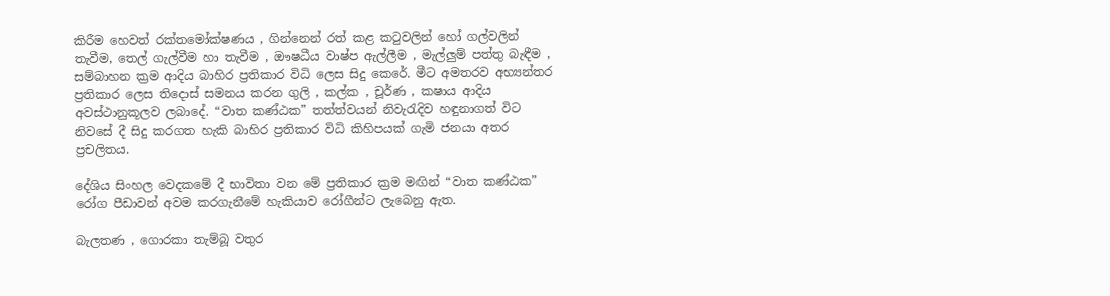කිරීම හෙවත් රක්තමෝක්ෂණය , ගින්නෙන් රත් කළ කටුවලින් හෝ ගල්වලින් තැවීම, තෙල් ගැල්වීම හා තැවීම , ඖෂධීය වාෂ්ප ඇල්ලීම , මැල්ලුම් පත්තු බැඳීම , සම්බාහන ක්‍රම ආදිය බාහිර ප්‍රතිකාර විධි ලෙස සිදු කෙරේ. මීට අමතරව අභ්‍යන්තර ප්‍රතිකාර ලෙස තිදොස් සමනය කරන ගුලි , කල්ක , චූර්ණ , කෂාය ආදිය අවස්ථානුකූලව ලබාදේ. “වාත කණ්ඨක” තත්ත්වයන් නිවැරැදිව හඳුනාගත් විට නිවසේ දී සිදු කරගත හැකි බාහිර ප්‍රතිකාර විධි කිහිපයක් ගැමි ජනයා අතර ප්‍රචලිතය.

දේශිය සිංහල වෙදකමේ දී භාවිතා වන මේ ප්‍රතිකාර ක්‍රම මඟින් “වාත කණ්ඨක” රෝග පීඩාවන් අවම කරගැනීමේ හැකියාව රෝගීන්ට ලැබෙනු ඇත.

බැලතණ , ගොරකා තැම්බූ වතුර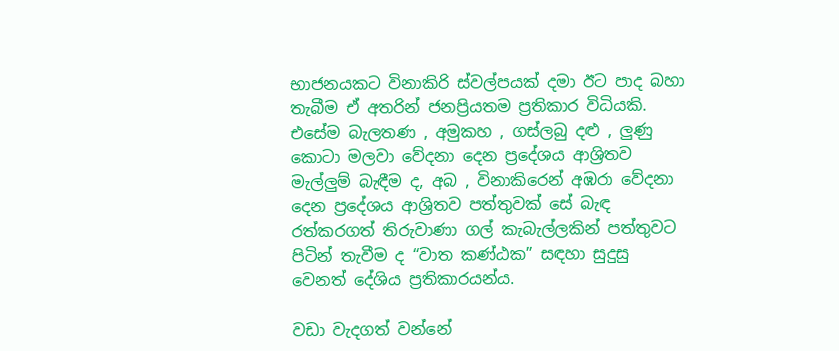භාජනයකට විනාකිරි ස්වල්පයක් දමා ඊට පාද බහා තැබීම ඒ අතරින් ජනප්‍රියතම ප්‍රතිකාර විධියකි. එසේම බැලතණ , අමුකහ , ගස්ලබු දළු , ලුණු කොටා මලවා වේදනා දෙන ප්‍රදේශය ආශ්‍රිතව මැල්ලුම් බැඳීම ද, අබ , විනාකිරෙන් අඹරා වේදනා දෙන ප්‍රදේශය ආශ්‍රිතව පත්තුවක් සේ බැඳ රත්කරගත් තිරුවාණා ගල් කැබැල්ලකින් පත්තුවට පිටින් තැවීම ද “වාත කණ්ඨක” සඳහා සුදුසු වෙනත් දේශිය ප්‍රතිකාරයන්ය.

වඩා වැදගත් වන්නේ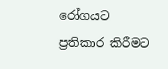රෝගයට ප්‍රතිකාර කිරීමට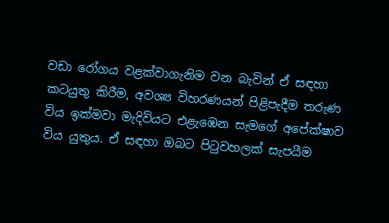වඩා රෝගය වළක්වාගැනිම වන බැවින් ඒ සඳහා කටයුතු කිරීම, අවශ්‍ය විහරණයන් පිළිපැදීම තරුණ විය ඉක්මවා මැදිවියට එළැඹෙන සැමගේ අපේක්ෂාව විය යුතුය. ඒ සඳහා ඔබට පිටුවහලක් සැපයීම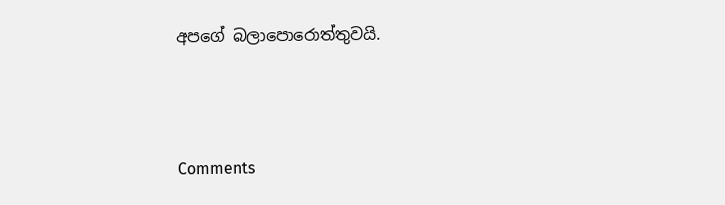අපගේ බලාපොරොත්තුවයි.



Comments